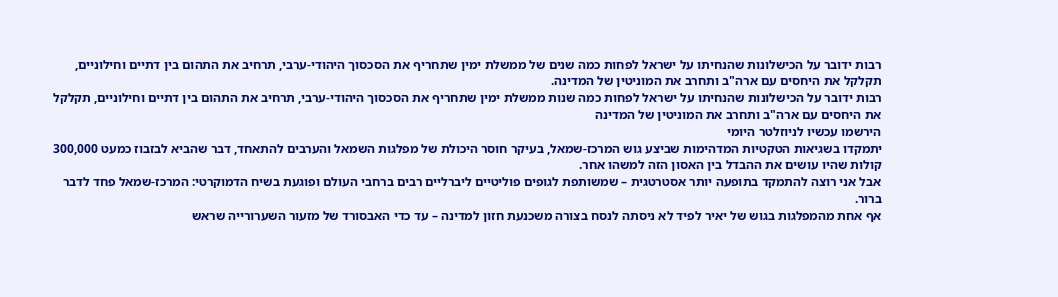רבות ידובר על הכישלונות שהנחיתו על ישראל לפחות כמה שנים של ממשלת ימין שתחריף את הסכסוך היהודי-ערבי, תרחיב את התהום בין דתיים וחילוניים, תקלקל את היחסים עם ארה"ב ותחרב את המוניטין של המדינה.
רבות ידובר על הכישלונות שהנחיתו על ישראל לפחות כמה שנות ממשלת ימין שתחריף את הסכסוך היהודי-ערבי, תרחיב את התהום בין דתיים וחילוניים, תקלקל את היחסים עם ארה"ב ותחרב את המוניטין של המדינה
הירשמו עכשיו לניוזלטר היומי
יתמקדו בשגיאות הטקטיות המדהימות שביצע גוש המרכז-שמאל, בעיקר חוסר היכולת של מפלגות השמאל והערבים להתאחד, דבר שהביא לבזבוז כמעט 300,000 קולות שהיו עושים את ההבדל בין האסון הזה למשהו אחר.
אבל אני רוצה להתמקד בתופעה יותר אסטרטגית – שמשותפת לגופים פוליטיים ליברליים רבים ברחבי העולם ופוגעת בשיח הדמוקרטי: המרכז-שמאל פחד לדבר ברור.
אף אחת מהמפלגות בגוש של יאיר לפיד לא ניסתה לנסח בצורה משכנעת חזון למדינה – עד כדי האבסורד של מזעור השערורייה שראש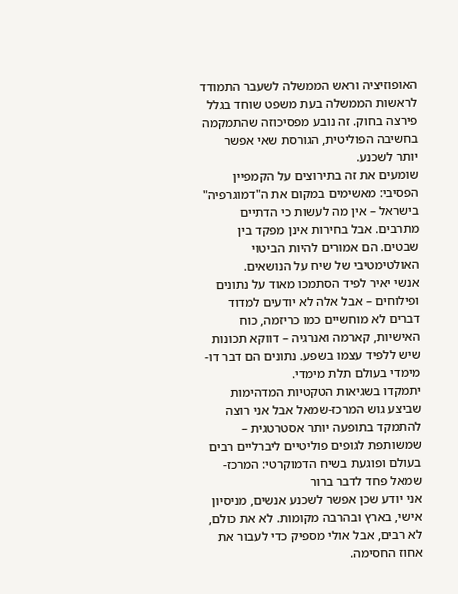האופוזיציה וראש הממשלה לשעבר התמודד לראשות הממשלה בעת משפט שוחד בגלל פירצה בחוק. זה נובע מפסיכוזה שהתמקמה בחשיבה הפוליטית, הגורסת שאי אפשר יותר לשכנע.
שומעים את זה בתירוצים על הקמפיין הפסיבי: מאשימים במקום את ה"דמוגרפיה" בישראל – אין מה לעשות כי הדתיים מתרבים. אבל בחירות אינן מפקד בין שבטים. הם אמורים להיות הביטוי האולטימטיבי של שיח על הנושאים.
אנשי יאיר לפיד הסתמכו מאוד על נתונים ופילוחים – אבל אלה לא יודעים למדוד דברים לא מוחשיים כמו כריזמה, כוח האישיות, קארמה ואנרגיה – דווקא תכונות שיש ללפיד עצמו בשפע. נתונים הם דבר דו-מימדי בעולם תלת מימדי.
יתמקדו בשגיאות הטקטיות המדהימות שביצע גוש המרכז-שמאל אבל אני רוצה להתמקד בתופעה יותר אסטרטגית – שמשותפת לגופים פוליטיים ליברליים רבים בעולם ופוגעת בשיח הדמוקרטי: המרכז-שמאל פחד לדבר ברור
אני יודע שכן אפשר לשכנע אנשים, מניסיון אישי, בארץ ובהרבה מקומות. לא את כולם, לא רבים, אבל אולי מספיק כדי לעבור את אחוז החסימה.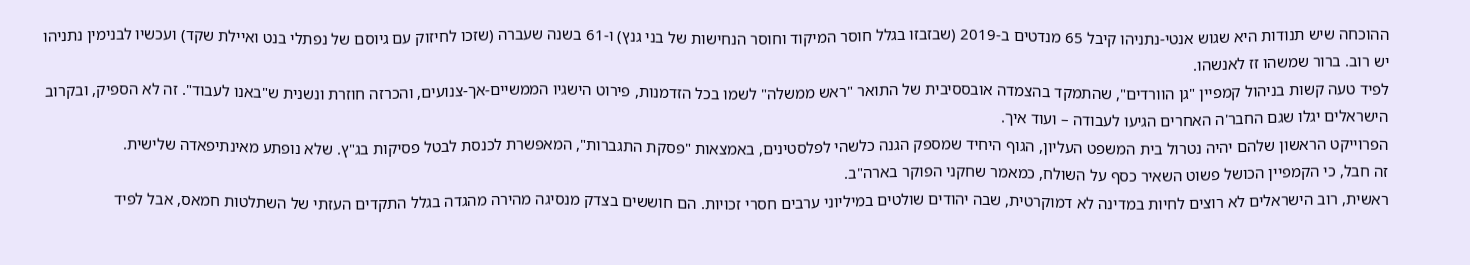ההוכחה שיש תנודות היא שגוש אנטי-נתניהו קיבל 65 מנדטים ב-2019 (שבזבזו בגלל חוסר המיקוד וחוסר הנחישות של בני גנץ) ו-61 בשנה שעברה (שזכו לחיזוק עם גיוסם של נפתלי בנט ואיילת שקד) ועכשיו לבנימין נתניהו יש רוב. ברור שמשהו זז לאנשהו.
לפיד טעה קשות בניהול קמפיין "גן הוורדים", שהתמקד בהצמדה אובססיבית של התואר "ראש ממשלה" לשמו בכל הזדמנות, פירוט הישגיו הממשיים-אך-צנועים, והכרזה חוזרת ונשנית ש"באנו לעבוד". זה לא הספיק, ובקרוב הישראלים יגלו שגם החבר'ה האחרים הגיעו לעבודה – ועוד איך.
הפרוייקט הראשון שלהם יהיה נטרול בית המשפט העליון, הגוף היחיד שמספק הגנה כלשהי לפלסטינים, באמצאות "פסקת התגברות", המאפשרת לכנסת לבטל פסיקות בג"ץ. שלא נופתע מאינתיפאדה שלישית.
זה חבל, כי הקמפיין הכושל פשוט השאיר כסף על השולח, כמאמר שחקני הפוקר בארה"ב.
ראשית, רוב הישראלים לא רוצים לחיות במדינה לא דמוקרטית, שבה יהודים שולטים במיליוני ערבים חסרי זכויות. הם חוששים בצדק מנסיגה מהירה מהגדה בגלל התקדים העזתי של השתלטות חמאס, אבל לפיד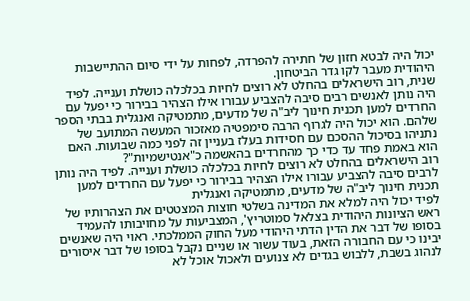יכול היה לבטא חזון של חתירה להפרדה, לפחות על ידי סיום ההתיישבות היהודית מעבר לקו גדר הביטחון.
שנית, רוב הישראלים בהחלט לא רוצים לחיות בכלכלה כושלת וענייה. לפיד היה נותן לאנשים רבים סיבה להצביע עבורו אילו הצהיר בבירור כי יפעל עם החרדים למען תכנית חינוך ליב"ה של מדעים, מתמטיקה ואנגלית בבתי הספר שלהם. הוא יכול היה לגרוף הרבה סימפטיה מאזכור המעשה המתועב של נתניהו בסיכול ההסכם עם חסידות בעלז בעניין זה לפני כמה שבועות. האם הוא באמת פחד עד כדי כך מהחרדים בהאשמה כ"אנטישמיות"?
רוב הישראלים בהחלט לא רוצים לחיות בכלכלה כושלת וענייה. לפיד היה נותן לרבים סיבה להצביע עבורו אילו הצהיר בבירור כי יפעל עם החרדים למען תכנית חינוך ליב"ה של מדעים, מתמטיקה ואנגלית
לפיד יכול היה למלא את המדינה בשלטי חוצות המצטטים את הצהרותיו של ראש הציונות היהודית בצלאל סמוטריץ', המצביעות על מחויבותו להעמיד בסופו של דבר את הדין הדתי היהודי מעל החוק הממלכתי. ראוי היה שאנשים יבינו כי עם החבורה הזאת, בעוד עשור או שניים נקבל בסופו של דבר איסורים לנהוג בשבת, ללבוש בגדים לא צנועים ולאכול אוכל לא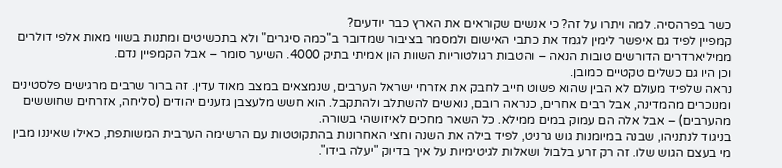כשר בפרהסיה. למה ויתרו על זה? כי אנשים שקוראים את הארץ כבר יודעים?
קמפיין לפיד גם איפשר לימין לגמד את כתבי האישום ולמסמר בציבור שמדובר ב"כמה סיגרים" ולא בתכשיטים ומתנות בשווי מאות אלפי דולרים ממיליארדרים הדורשים טובות הנאה – והטבות רגולטוריות השוות הון אמיתי בתיק 4000. השיער סומר – אבל הקמפיין נדם.
וכן היו גם כשלים טקטיים כמובן.
נראה שלפיד מעולם לא הבין שהוא פשוט חייב לחבק את אזרחי ישראל הערבים, שנמצאים במצב מאוד עדין. זה ברור שרבים מרגישים פלסטינים ומנוכרים מהמדינה, אבל רבים אחרים, כנראה רובם, נואשים להשתלב ולהתקבל. הוא חשש מלעצבן גזענים יהודים (סליחה, אזרחים שחוששים מהערבים) – אבל אלה הם עמוק במים ממילא. כל השאר מחכים לאיזושהי בשורה.
בניגוד לנתניהו, שבנה במיומנות גוש גרניט, לפיד בילה את השנה וחצי האחרונות בהתקוטטות עם הרשימה הערבית המשותפת, כאילו שאיננו מבין מי בעצם הגוש שלו. זה רק זרע בלבול ושאלות לגיטימיות על איך בדיוק "יעלה בידו".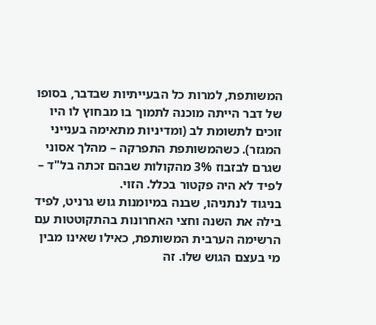המשותפת, למרות כל הבעייתיות שבדבר, בסופו של דבר הייתה מוכנה לתמוך בו מבחוץ לו היו זוכים לתשומת לב (ומדיניות מתאימה בענייני המגזר). כשהמשותפת התפרקה – מהלך אסוני שגרם לבזבוז 3% מהקולות שבהם זכתה בל"ד – לפיד לא היה פקטור בכלל. הזוי.
בניגוד לנתניהו, שבנה במיומנות גוש גרניט, לפיד בילה את השנה וחצי האחרונות בהתקוטטות עם הרשימה הערבית המשותפת, כאילו שאינו מבין מי בעצם הגוש שלו. זה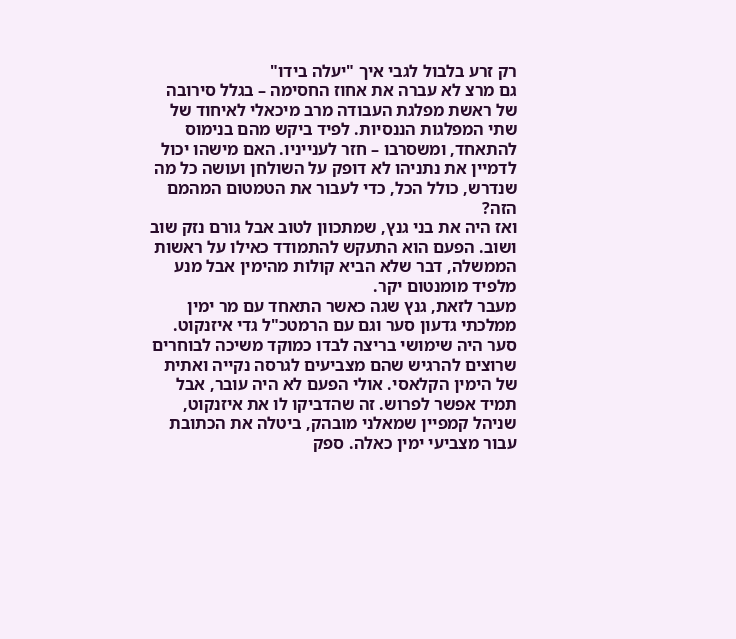רק זרע בלבול לגבי איך "יעלה בידו"
גם מרצ לא עברה את אחוז החסימה – בגלל סירובה של ראשת מפלגת העבודה מרב מיכאלי לאיחוד של שתי המפלגות הננסיות. לפיד ביקש מהם בנימוס להתאחד, ומשסרבו – חזר לענייניו. האם מישהו יכול לדמיין את נתניהו לא דופק על השולחן ועושה כל מה שנדרש, כולל הכל, כדי לעבור את הטמטום המהמם הזה?
ואז היה את בני גנץ, שמתכוון לטוב אבל גורם נזק שוב ושוב. הפעם הוא התעקש להתמודד כאילו על ראשות הממשלה, דבר שלא הביא קולות מהימין אבל מנע מלפיד מומנטום יקר.
מעבר לזאת, גנץ שגה כאשר התאחד עם מר ימין ממלכתי גדעון סער וגם עם הרמטכ"ל גדי איזנקוט. סער היה שימושי בריצה לבדו כמוקד משיכה לבוחרים שרוצים להרגיש שהם מצביעים לגרסה נקייה ואתית של הימין הקלאסי. אולי הפעם לא היה עובר, אבל תמיד אפשר לפרוש. זה שהדביקו לו את איזנקוט, שניהל קמפיין שמאלני מובהק, ביטלה את הכתובת עבור מצביעי ימין כאלה. ספק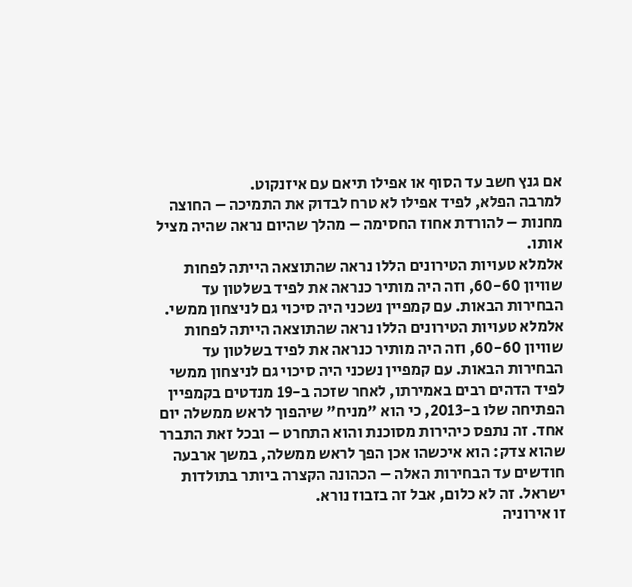אם גנץ חשב עד הסוף או אפילו תיאם עם איזנקוט.
למרבה הפלא, לפיד אפילו לא טרח לבדוק את התמיכה – החוצה מחנות – להורדת אחוז החסימה – מהלך שהיום נראה שהיה מציל אותו.
אלמלא טעויות הטירונים הללו נראה שהתוצאה הייתה לפחות שוויון 60-60, וזה היה מותיר כנראה את לפיד בשלטון עד הבחירות הבאות. עם קמפיין נשכני היה סיכוי גם לניצחון ממשי.
אלמלא טעויות הטירונים הללו נראה שהתוצאה הייתה לפחות שוויון 60-60, וזה היה מותיר כנראה את לפיד בשלטון עד הבחירות הבאות. עם קמפיין נשכני היה סיכוי גם לניצחון ממשי
לפיד הדהים רבים באמירתו, לאחר שזכה ב-19 מנדטים בקמפיין הפתיחה שלו ב-2013, כי הוא "מניח" שיהפוך לראש ממשלה יום אחד. זה נתפס כיהירות מסוכנת והוא התחרט – ובכל זאת התברר שהוא צדק: הוא איכשהו אכן הפך לראש ממשלה, במשך ארבעה חודשים עד הבחירות האלה – הכהונה הקצרה ביותר בתולדות ישראל. זה לא כלום, אבל זה בזבוז נורא.
זו אירוניה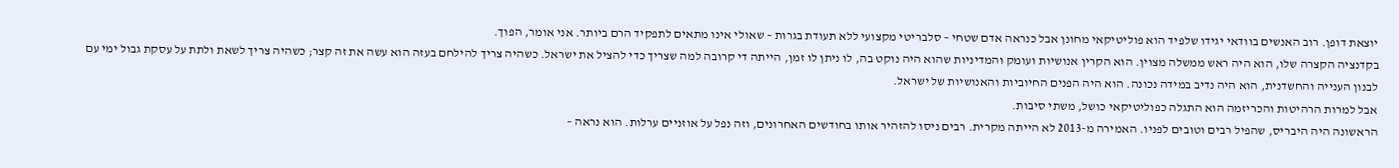יוצאת דופן. רוב האנשים בוודאי יגידו שלפיד הוא פוליטיקאי מחונן אבל כנראה אדם שטחי – סלבריטי מקצועי ללא תעודת בגרות – שאולי אינו מתאים לתפקיד הרם ביותר. אני אומר, הפוך.
בקדנציה הקצרה שלו, הוא היה ראש ממשלה מצוין. הוא הקרין אנושיות ועומק והמדיניות שהוא היה נוקט בה, לו ניתן לו זמן, הייתה די קרובה למה שצריך כדי להציל את ישראל. כשהיה צריך להילחם בעזה הוא עשה את זה קצר; כשהיה צריך לשאת ולתת על עסקת גבול ימי עם לבנון הענייה והחשדנית, הוא היה נדיב במידה נכונה. הוא היה הפנים החיוביות והאנושיות של ישראל.
אבל למרות הרהיטות והכריזמה הוא התגלה כפוליטיקאי כושל, משתי סיבות.
הראשונה היה היבריס, שהפיל רבים וטובים לפניו. האמירה מ-2013 לא הייתה מקרית. רבים ניסו להזהיר אותו בחודשים האחרונים, וזה נפל על אוזניים ערלות. הוא נראה –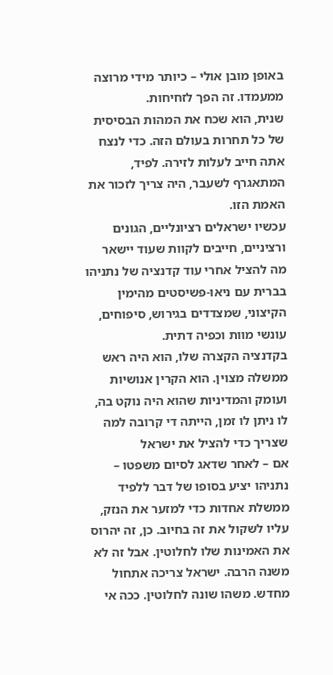באופן מובן אולי – כיותר מידי מרוצה ממעמדו. זה הפך לזחיחות.
שנית, הוא שכח את המהות הבסיסית של כל תחרות בעולם הזה. כדי לנצח אתה חייב לעלות לזירה. לפיד, המתאגרף לשעבר, היה צריך לזכור את האמת הזו.
עכשיו ישראלים רציונליים, הגונים ורציניים, חייבים לקוות שעוד יישאר מה להציל אחרי עוד קדנציה של נתניהו בברית עם ניאו-פשיסטים מהימין הקיצוני, שמצדדים בגירוש, סיפוחים, עונשי מוות וכפיה דתית.
בקדנציה הקצרה שלו, הוא היה ראש ממשלה מצוין. הוא הקרין אנושיות ועומק והמדיניות שהוא היה נוקט בה, לו ניתן לו זמן, הייתה די קרובה למה שצריך כדי להציל את ישראל
אם – לאחר שדאג לסיום משפטו – נתניהו יציע בסופו של דבר ללפיד ממשלת אחדות כדי למזער את הנזק, עליו לשקול את זה בחיוב. כן, זה יהרוס את האמינות שלו לחלוטין. אבל זה לא משנה הרבה. ישראל צריכה אתחול מחדש. משהו שונה לחלוטין. ככה אי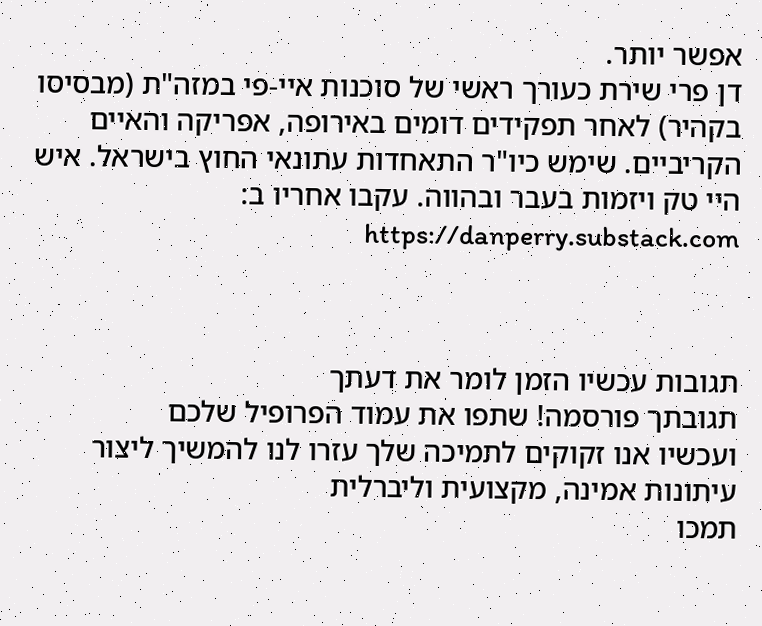אפשר יותר.
דן פרי שירת כעורך ראשי של סוכנות איי-פי במזה"ת (מבסיסו בקהיר) לאחר תפקידים דומים באירופה, אפריקה והאיים הקריביים. שימש כיו"ר התאחדות עתונאי החוץ בישראל. איש היי טק ויזמות בעבר ובהווה. עקבו אחריו ב: https://danperry.substack.com



תגובות עכשיו הזמן לומר את דעתך
תגובתך פורסמה! שתפו את עמוד הפרופיל שלכם
ועכשיו אנו זקוקים לתמיכה שלך עזרו לנו להמשיך ליצור עיתונות אמינה, מקצועית וליברלית
תמכו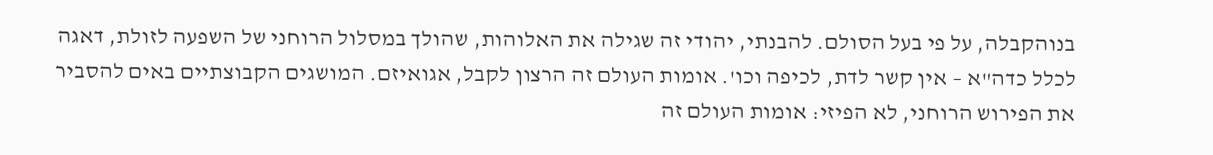בנוהקבלה, על פי בעל הסולם. להבנתי, יהודי זה שגילה את האלוהות, שהולך במסלול הרוחני של השפעה לזולת, דאגה לכלל כדה"א – אין קשר לדת, לכיפה וכו'. אומות העולם זה הרצון לקבל, אגואיזם. המושגים הקבוצתיים באים להסביר את הפירוש הרוחני, לא הפיזי: אומות העולם זה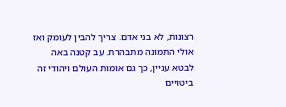רצונות, לא בני אדם. צריך להבין לעומק ואז אולי התמונה מתבהרת. עב קטנה באה לבטא עניין, כך גם אומות העולם ויהודי זה ביטויים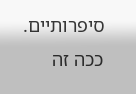סיפרותיים. ככה זה